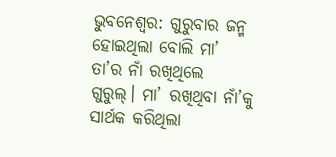ଭୁବନେଶ୍ବର: ଗୁରୁବାର ଜନ୍ମ ହୋଇଥିଲା ବୋଲି ମା’ ତା’ର ନାଁ ରଖିଥିଲେ ଗୁରୁଲ୍। ମା’ ରଖିଥିବା ନାଁ’କୁ ସାର୍ଥକ କରିଥିଲା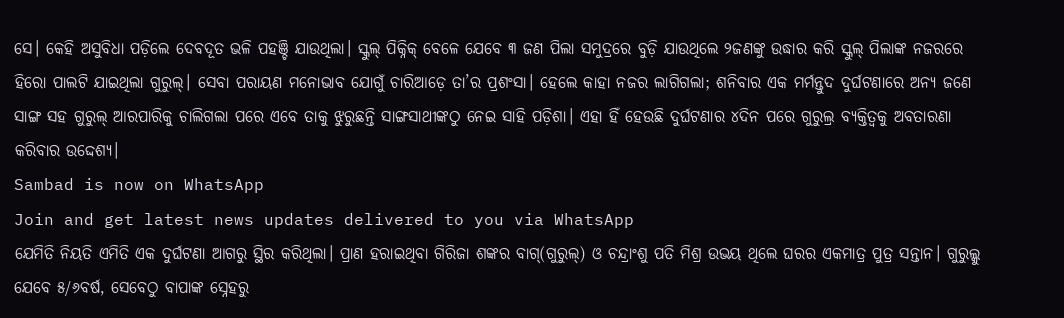ସେ। କେହି ଅସୁବିଧା ପଡ଼ିଲେ ଦେବଦୂତ ଭଳି ପହଞ୍ଚି ଯାଉଥିଲା। ସ୍କୁଲ୍ ପିକ୍ନିକ୍ ବେଳେ ଯେବେ ୩ ଜଣ ପିଲା ସମୁଦ୍ରରେ ବୁଡ଼ି ଯାଉଥିଲେ ୨ଜଣଙ୍କୁ ଉଦ୍ଧାର କରି ସ୍କୁଲ୍ ପିଲାଙ୍କ ନଜରରେ ହିରୋ ପାଲଟି ଯାଇଥିଲା ଗୁରୁଲ୍। ସେବା ପରାୟଣ ମନୋଭାବ ଯୋଗୁଁ ଚାରିଆଡ଼େ ତା’ର ପ୍ରଶଂସା। ହେଲେ କାହା ନଜର ଲାଗିଗଲା; ଶନିବାର ଏକ ମର୍ମନ୍ତୁଦ ଦୁର୍ଘଟଣାରେ ଅନ୍ୟ ଜଣେ ସାଙ୍ଗ ସହ ଗୁରୁଲ୍ ଆରପାରିକୁ ଚାଲିଗଲା ପରେ ଏବେ ତାକୁ ଝୁରୁଛନ୍ତି ସାଙ୍ଗସାଥୀଙ୍କଠୁ ନେଇ ସାହି ପଡ଼ିଶା। ଏହା ହିଁ ହେଉଛି ଦୁର୍ଘଟଣାର ୪ଦିନ ପରେ ଗୁରୁଲ୍ର ବ୍ୟକ୍ତିତ୍ବକୁ ଅବତାରଣା କରିବାର ଉଦ୍ଦେଶ୍ୟ।
Sambad is now on WhatsApp
Join and get latest news updates delivered to you via WhatsApp
ଯେମିତି ନିୟତି ଏମିତି ଏକ ଦୁର୍ଘଟଣା ଆଗରୁ ସ୍ଥିର କରିଥିଲା। ପ୍ରାଣ ହରାଇଥିବା ଗିରିଜା ଶଙ୍କର ବାଗ୍(ଗୁରୁଲ୍) ଓ ଚନ୍ଦ୍ରାଂଶୁ ପତି ମିଶ୍ର ଉଭୟ ଥିଲେ ଘରର ଏକମାତ୍ର ପୁତ୍ର ସନ୍ତାନ। ଗୁରୁଲ୍କୁ ଯେବେ ୫/୬ବର୍ଷ, ସେବେଠୁ ବାପାଙ୍କ ସ୍ନେହରୁ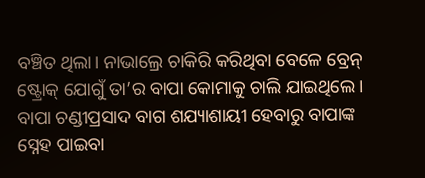ବଞ୍ଚିତ ଥିଲା। ନାଭାଲ୍ରେ ଚାକିରି କରିଥିବା ବେଳେ ବ୍ରେନ୍ ଷ୍ଟ୍ରୋକ୍ ଯୋଗୁଁ ତା’ର ବାପା କୋମାକୁ ଚାଲି ଯାଇଥିଲେ। ବାପା ଚଣ୍ଡୀପ୍ରସାଦ ବାଗ ଶଯ୍ୟାଶାୟୀ ହେବାରୁ ବାପାଙ୍କ ସ୍ନେହ ପାଇବା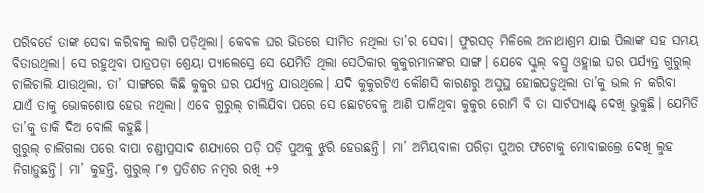ପରିବର୍ତେ ତାଙ୍କ ସେବା କରିବାକୁ ଲାଗି ପଡ଼ିଥିଲା। କେବଳ ଘର ଭିତରେ ସୀମିତ ନଥିଲା ତା’ର ସେବା। ଫୁରସତ୍ ମିଳିଲେ ଅନାଥାଶ୍ରମ ଯାଇ ପିଲାଙ୍କ ସହ ସମୟ ବିତାଉଥିଲା। ସେ ରହୁଥିବା ପାତ୍ରପଡ଼ା ଶ୍ରେୟା ପ୍ୟାଲେସ୍ରେ ସେ ଯେମିତି ଥିଲା ସେଠିକାର କୁକୁରମାନଙ୍କର ସାଙ୍ଗ। ଯେବେ ସ୍କୁଲ୍ ବସ୍ରୁ ଓହ୍ଲାଇ ଘର ପର୍ଯ୍ୟନ୍ତ ଗୁରୁଲ୍ ଚାଲିଚାଲି ଯାଉଥିଲା, ତା’ ସାଙ୍ଗରେ କିଛି କୁକୁର ଘର ପର୍ଯ୍ୟନ୍ତ ଯାଉଥିଲେ। ଯଦି କୁକୁରଟିଏ କୌଣସି କାରଣରୁ ଅସୁସ୍ଥ ହୋଇପଡ଼ୁଥିଲା ତା’କୁ ଭଲ ନ କରିବା ଯାଏଁ ତାକୁ ଭୋକଶୋଷ ହେଉ ନଥିଲା। ଏବେ ଗୁରୁଲ୍ ଚାଲିଯିବା ପରେ ସେ ଛୋଟବେଳୁ ଆଣି ପାଳିଥିବା କୁକୁର ରୋମି ବି ତା ସାର୍ଟପ୍ୟାଣ୍ଟ୍ ଦେଖି ଭୁକୁଛି। ଯେମିତି ତା’କୁ ଡାକି ଦିଅ ବୋଲି କହୁଛି।
ଗୁରୁଲ୍ ଚାଲିଗଲା ପରେ ବାପା ଚଣ୍ଡୀପ୍ରସାଦ ଶଯ୍ୟାରେ ପଡ଼ି ପଡ଼ି ପୁଅକୁ ଝୁରି ହେଉଛନ୍ତି। ମା’ ଅମିୟବାଳା ପରିଡ଼ା ପୁଅର ଫଟୋକୁ ମୋବାଇଲ୍ରେ ଦେଖି ଲୁହ ନିଗାଡ଼ୁଛନ୍ତି। ମା’ କୁହନ୍ତି, ଗୁରୁଲ୍ ୮୭ ପ୍ରତିଶତ ନମ୍ବର ରଖି +୨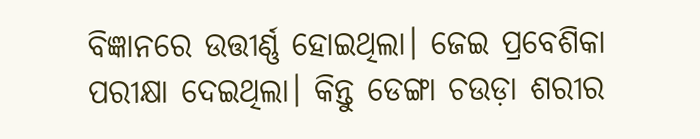ବିଜ୍ଞାନରେ ଉତ୍ତୀର୍ଣ୍ଣ ହୋଇଥିଲା। ଜେଇ ପ୍ରବେଶିକା ପରୀକ୍ଷା ଦେଇଥିଲା। କିନ୍ତୁ ଡେଙ୍ଗା ଚଉଡ଼ା ଶରୀର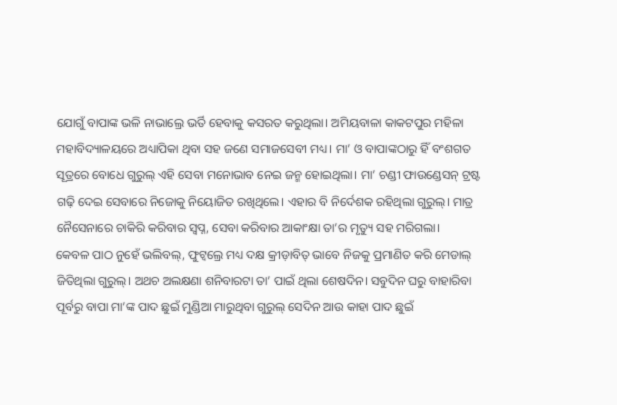ଯୋଗୁଁ ବାପାଙ୍କ ଭଳି ନାଭାଲ୍ରେ ଭର୍ତି ହେବାକୁ କସରତ କରୁଥିଲା। ଅମିୟବାଳା କାକଟପୁର ମହିଳା ମହାବିଦ୍ୟାଳୟରେ ଅଧ୍ୟାପିକା ଥିବା ସହ ଜଣେ ସମାଜସେବୀ ମଧ୍ୟ। ମା’ ଓ ବାପାଙ୍କଠାରୁ ହିଁ ବଂଶଗତ ସୂତ୍ରରେ ବୋଧେ ଗୁରୁଲ୍ ଏହି ସେବା ମନୋଭାବ ନେଇ ଜନ୍ମ ହୋଇଥିଲା। ମା’ ଚଣ୍ଡୀ ଫାଉଣ୍ଡେସନ୍ ଟ୍ରଷ୍ଟ ଗଢ଼ି ଦେଇ ସେବାରେ ନିଜୋକୁ ନିୟୋଜିତ ରଖିଥିଲେ। ଏହାର ବି ନିର୍ଦେଶକ ରହିଥିଲା ଗୁରୁଲ୍। ମାତ୍ର ନୈସେନାରେ ଚାକିରି କରିବାର ସ୍ବପ୍ନ, ସେବା କରିବାର ଆକାଂକ୍ଷା ତା’ର ମୃତ୍ୟୁ ସହ ମରିଗଲା।
କେବଳ ପାଠ ନୁହେଁ ଭଲିବଲ୍, ଫୁଟ୍ବଲ୍ରେ ମଧ୍ୟ ଦକ୍ଷ କ୍ରୀଡ଼ାବିତ୍ ଭାବେ ନିଜକୁ ପ୍ରମାଣିତ କରି ମେଡାଲ୍ ଜିତିଥିଲା ଗୁରୁଲ୍। ଅଥଚ ଅଲକ୍ଷଣା ଶନିବାରଟା ତା’ ପାଇଁ ଥିଲା ଶେଷଦିନ। ସବୁଦିନ ଘରୁ ବାହାରିବା ପୂର୍ବରୁ ବାପା ମା’ଙ୍କ ପାଦ ଛୁଇଁ ମୁଣ୍ଡିଆ ମାରୁଥିବା ଗୁରୁଲ୍ ସେଦିନ ଆଉ କାହା ପାଦ ଛୁଇଁ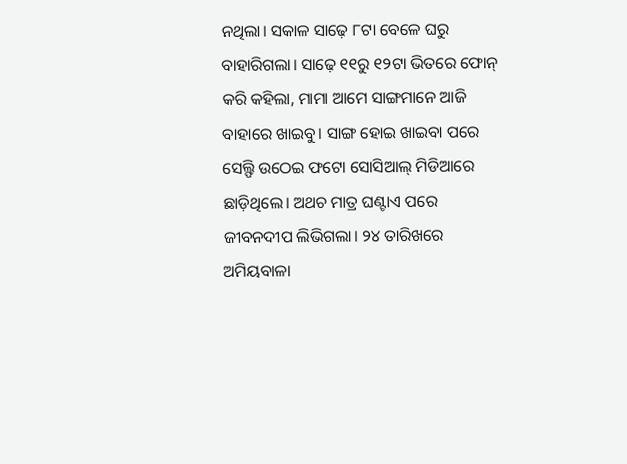ନଥିଲା। ସକାଳ ସାଢ଼େ ୮ଟା ବେଳେ ଘରୁ ବାହାରିଗଲା। ସାଢ଼େ ୧୧ରୁ ୧୨ଟା ଭିତରେ ଫୋନ୍ କରି କହିଲା, ମାମା ଆମେ ସାଙ୍ଗମାନେ ଆଜି ବାହାରେ ଖାଇବୁ। ସାଙ୍ଗ ହୋଇ ଖାଇବା ପରେ ସେଲ୍ଫି ଉଠେଇ ଫଟୋ ସୋସିଆଲ୍ ମିଡିଆରେ ଛାଡ଼ିଥିଲେ। ଅଥଚ ମାତ୍ର ଘଣ୍ଟାଏ ପରେ ଜୀବନଦୀପ ଲିଭିଗଲା। ୨୪ ତାରିଖରେ ଅମିୟବାଳା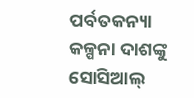ପର୍ବତକନ୍ୟା କଳ୍ପନା ଦାଶଙ୍କୁ ସୋସିଆଲ୍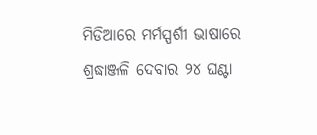ମିଡିଆରେ ମର୍ମସ୍ପର୍ଶୀ ଭାଷାରେ ଶ୍ରଦ୍ଧାଞ୍ଜଳି ଦେବାର ୨୪ ଘଣ୍ଟା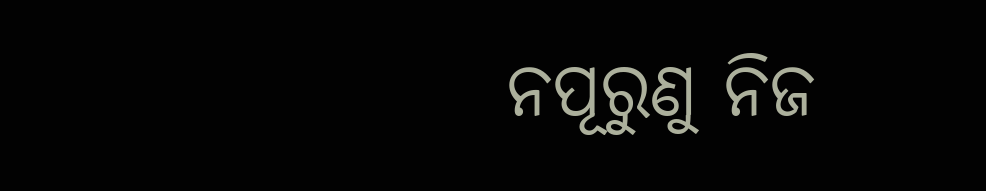ନପୂରୁଣୁ ନିଜ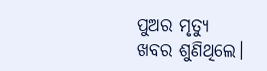ପୁଅର ମୃତ୍ୟୁ ଖବର ଶୁଣିଥିଲେ।